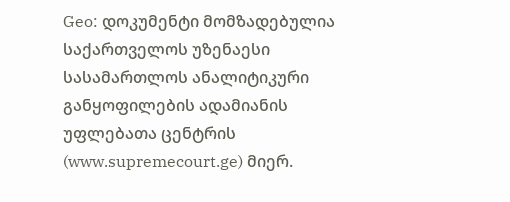Geo: დოკუმენტი მომზადებულია საქართველოს უზენაესი სასამართლოს ანალიტიკური განყოფილების ადამიანის უფლებათა ცენტრის (www.supremecourt.ge) მიერ.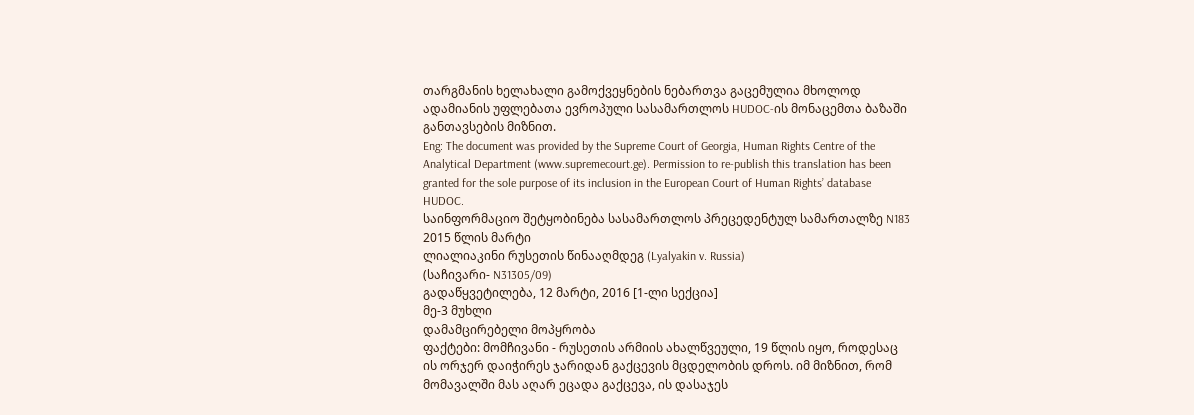თარგმანის ხელახალი გამოქვეყნების ნებართვა გაცემულია მხოლოდ ადამიანის უფლებათა ევროპული სასამართლოს HUDOC-ის მონაცემთა ბაზაში განთავსების მიზნით.
Eng: The document was provided by the Supreme Court of Georgia, Human Rights Centre of the Analytical Department (www.supremecourt.ge). Permission to re-publish this translation has been granted for the sole purpose of its inclusion in the European Court of Human Rights’ database HUDOC.
საინფორმაციო შეტყობინება სასამართლოს პრეცედენტულ სამართალზე N183
2015 წლის მარტი
ლიალიაკინი რუსეთის წინააღმდეგ (Lyalyakin v. Russia)
(საჩივარი- N31305/09)
გადაწყვეტილება, 12 მარტი, 2016 [1-ლი სექცია]
მე-3 მუხლი
დამამცირებელი მოპყრობა
ფაქტები: მომჩივანი - რუსეთის არმიის ახალწვეული, 19 წლის იყო, როდესაც ის ორჯერ დაიჭირეს ჯარიდან გაქცევის მცდელობის დროს. იმ მიზნით, რომ მომავალში მას აღარ ეცადა გაქცევა, ის დასაჯეს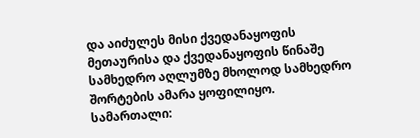და აიძულეს მისი ქვედანაყოფის მეთაურისა და ქვედანაყოფის წინაშე სამხედრო აღლუმზე მხოლოდ სამხედრო შორტების ამარა ყოფილიყო.
სამართალი: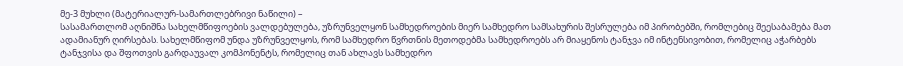მე-3 მუხლი (მატერიალურ-სამართლებრივი ნაწილი) –
სასამართლომ აღნიშნა სახელმწიფოების ვალდებულება, უზრუნველყონ სამხედროების მიერ სამხედრო სამსახურის შესრულება იმ პირობებში, რომლებიც შეესაბამება მათ ადამიანურ ღირსებას. სახელმწიფომ უნდა უზრუნველყოს, რომ სამხედრო წვრთნის მეთოდებმა სამხედროებს არ მიაყენოს ტანჯვა იმ ინტენსივობით, რომელიც აჭარბებს ტანჯვისა და შფოთვის გარდაუვალ კომპონენტს, რომელიც თან ახლავს სამხედრო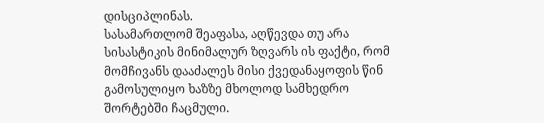დისციპლინას.
სასამართლომ შეაფასა, აღწევდა თუ არა სისასტიკის მინიმალურ ზღვარს ის ფაქტი, რომ მომჩივანს დააძალეს მისი ქვედანაყოფის წინ გამოსულიყო ხაზზე მხოლოდ სამხედრო შორტებში ჩაცმული.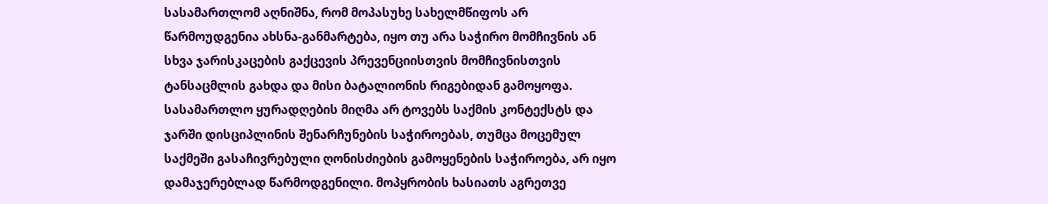სასამართლომ აღნიშნა, რომ მოპასუხე სახელმწიფოს არ წარმოუდგენია ახსნა-განმარტება, იყო თუ არა საჭირო მომჩივნის ან სხვა ჯარისკაცების გაქცევის პრევენციისთვის მომჩივნისთვის ტანსაცმლის გახდა და მისი ბატალიონის რიგებიდან გამოყოფა.
სასამართლო ყურადღების მიღმა არ ტოვებს საქმის კონტექსტს და ჯარში დისციპლინის შენარჩუნების საჭიროებას, თუმცა მოცემულ საქმეში გასაჩივრებული ღონისძიების გამოყენების საჭიროება, არ იყო დამაჯერებლად წარმოდგენილი. მოპყრობის ხასიათს აგრეთვე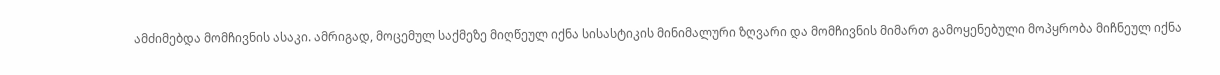ამძიმებდა მომჩივნის ასაკი. ამრიგად, მოცემულ საქმეზე მიღწეულ იქნა სისასტიკის მინიმალური ზღვარი და მომჩივნის მიმართ გამოყენებული მოპყრობა მიჩნეულ იქნა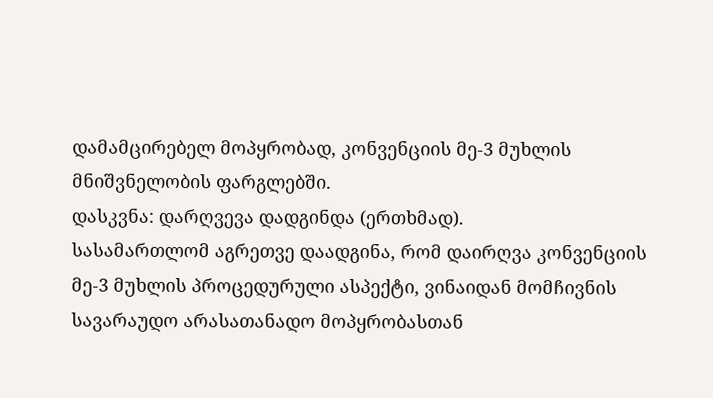დამამცირებელ მოპყრობად, კონვენციის მე-3 მუხლის მნიშვნელობის ფარგლებში.
დასკვნა: დარღვევა დადგინდა (ერთხმად).
სასამართლომ აგრეთვე დაადგინა, რომ დაირღვა კონვენციის მე-3 მუხლის პროცედურული ასპექტი, ვინაიდან მომჩივნის სავარაუდო არასათანადო მოპყრობასთან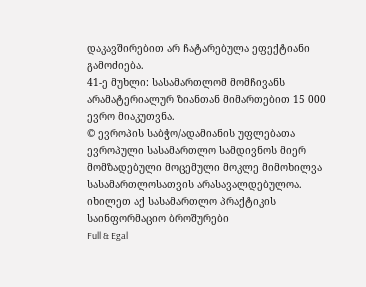დაკავშირებით არ ჩატარებულა ეფექტიანი გამოძიება.
41-ე მუხლი: სასამართლომ მომჩივანს არამატერიალურ ზიანთან მიმართებით 15 000 ევრო მიაკუთვნა.
© ევროპის საბჭო/ადამიანის უფლებათა ევროპული სასამართლო სამდივნოს მიერ მომზადებული მოცემული მოკლე მიმოხილვა სასამართლოსათვის არასავალდებულოა.
იხილეთ აქ სასამართლო პრაქტიკის საინფორმაციო ბროშურები
Full & Egal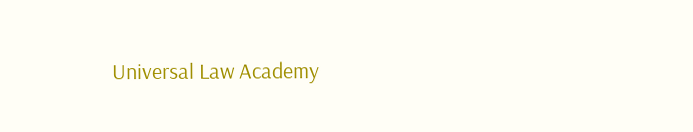Universal Law Academy